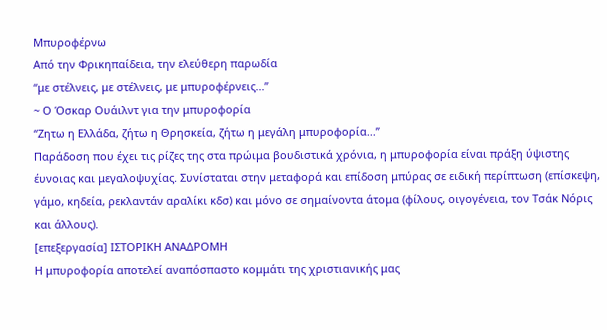Μπυροφέρνω
Από την Φρικηπαίδεια, την ελεύθερη παρωδία
“με στέλνεις, με στέλνεις, με μπυροφέρνεις...”
~ Ο Όσκαρ Ουάιλντ για την μπυροφορία
“Ζητω η Ελλάδα, ζήτω η Θρησκεία, ζήτω η μεγάλη μπυροφορία...”
Παράδοση που έχει τις ρίζες της στα πρώιμα βουδιστικά χρόνια, η μπυροφορία είναι πράξη ύψιστης έυνοιας και μεγαλοψυχίας. Συνίσταται στην μεταφορά και επίδοση μπύρας σε ειδική περίπτωση (επίσκεψη, γάμο, κηδεία, ρεκλαντάν αραλίκι κδσ) και μόνο σε σημαίνοντα άτομα (φίλους, οιγογένεια, τον Τσάκ Νόρις και άλλους).
[επεξεργασία] ΙΣΤΟΡΙΚΗ ΑΝΑΔΡΟΜΗ
Η μπυροφορία αποτελεί αναπόσπαστο κομμάτι της χριστιανικής μας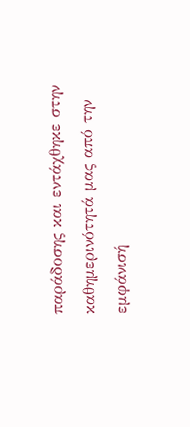παράδοσης και εντάχθηκε στην καθημερινότητά μας από την εμφάνισή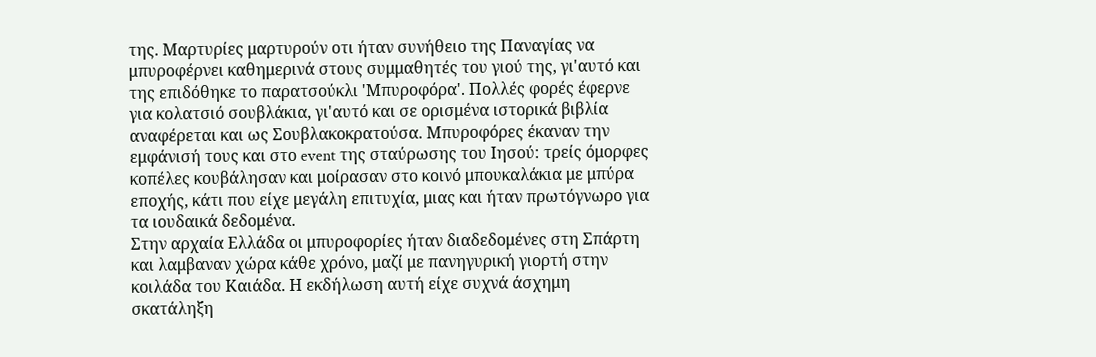της. Μαρτυρίες μαρτυρούν οτι ήταν συνήθειο της Παναγίας να μπυροφέρνει καθημερινά στους συμμαθητές του γιού της, γι'αυτό και της επιδόθηκε το παρατσούκλι 'Μπυροφόρα'. Πολλές φορές έφερνε για κολατσιό σουβλάκια, γι'αυτό και σε ορισμένα ιστορικά βιβλία αναφέρεται και ως Σουβλακοκρατούσα. Μπυροφόρες έκαναν την εμφάνισή τους και στο event της σταύρωσης του Ιησού: τρείς όμορφες κοπέλες κουβάλησαν και μοίρασαν στο κοινό μπουκαλάκια με μπύρα εποχής, κάτι που είχε μεγάλη επιτυχία, μιας και ήταν πρωτόγνωρο για τα ιουδαικά δεδομένα.
Στην αρχαία Ελλάδα οι μπυροφορίες ήταν διαδεδομένες στη Σπάρτη και λαμβαναν χώρα κάθε χρόνο, μαζί με πανηγυρική γιορτή στην κοιλάδα του Καιάδα. Η εκδήλωση αυτή είχε συχνά άσχημη σκατάληξη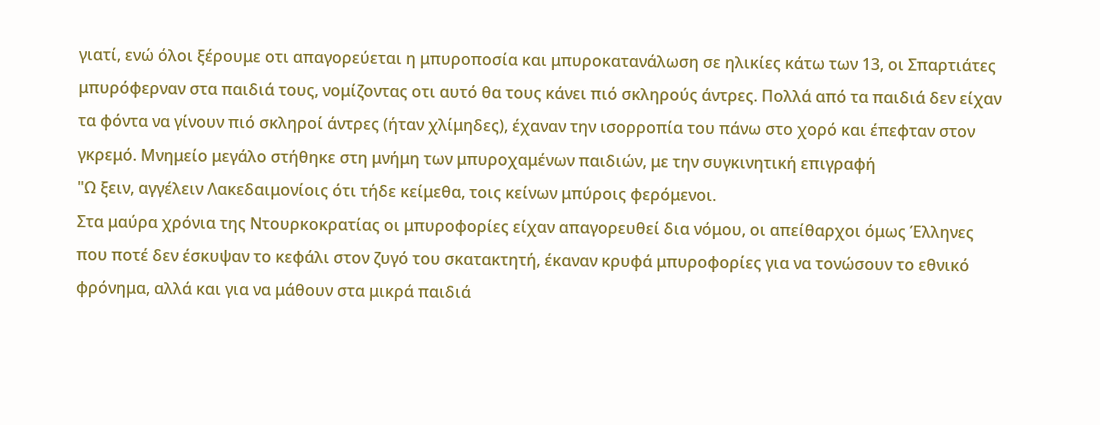γιατί, ενώ όλοι ξέρουμε οτι απαγορεύεται η μπυροποσία και μπυροκατανάλωση σε ηλικίες κάτω των 13, οι Σπαρτιάτες μπυρόφερναν στα παιδιά τους, νομίζοντας οτι αυτό θα τους κάνει πιό σκληρούς άντρες. Πολλά από τα παιδιά δεν είχαν τα φόντα να γίνουν πιό σκληροί άντρες (ήταν χλίμηδες), έχαναν την ισορροπία του πάνω στο χορό και έπεφταν στον γκρεμό. Μνημείο μεγάλο στήθηκε στη μνήμη των μπυροχαμένων παιδιών, με την συγκινητική επιγραφή
"Ω ξειν, αγγέλειν Λακεδαιμονίοις ότι τήδε κείμεθα, τοις κείνων μπύροις φερόμενοι.
Στα μαύρα χρόνια της Ντουρκοκρατίας οι μπυροφορίες είχαν απαγορευθεί δια νόμου, οι απείθαρχοι όμως Έλληνες που ποτέ δεν έσκυψαν το κεφάλι στον ζυγό του σκατακτητή, έκαναν κρυφά μπυροφορίες για να τονώσουν το εθνικό φρόνημα, αλλά και για να μάθουν στα μικρά παιδιά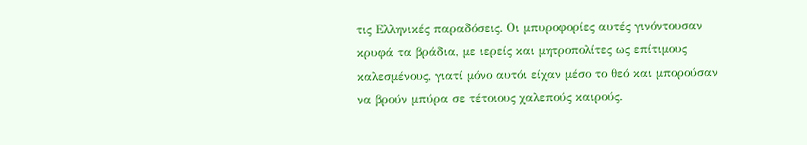τις Ελληνικές παραδόσεις. Οι μπυροφορίες αυτές γινόντουσαν κρυφά τα βράδια, με ιερείς και μητροπολίτες ως επίτιμους καλεσμένους, γιατί μόνο αυτόι είχαν μέσο το θεό και μπορούσαν να βρούν μπύρα σε τέτοιους χαλεπούς καιρούς.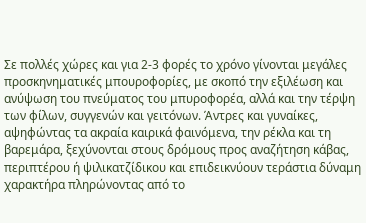Σε πολλές χώρες και για 2-3 φορές το χρόνο γίνονται μεγάλες προσκηνηματικές μπουροφορίες, με σκοπό την εξιλέωση και ανύψωση του πνεύματος του μπυροφορέα, αλλά και την τέρψη των φίλων, συγγενών και γειτόνων. Άντρες και γυναίκες, αψηφώντας τα ακραία καιρικά φαινόμενα, την ρέκλα και τη βαρεμάρα, ξεχύνονται στους δρόμους προς αναζήτηση κάβας, περιπτέρου ή ψιλικατζίδικου και επιδεικνύουν τεράστια δύναμη χαρακτήρα πληρώνοντας από το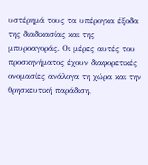υστέρημά τους τα υπέρογκα έξοδα της διαδικασίας και της μπυροαγοράς. Οι μέρες αυτές του προσκηνήματος έχουν διαφορετικές ονομασίες ανάλογα τη χώρα και την θρησκευτική παράδιση,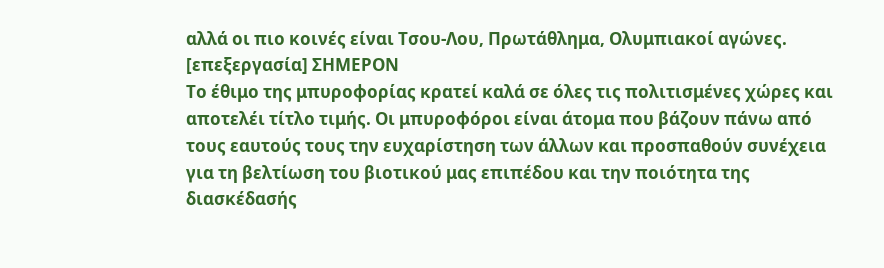αλλά οι πιο κοινές είναι Τσου-Λου, Πρωτάθλημα, Ολυμπιακοί αγώνες.
[επεξεργασία] ΣΗΜΕΡΟΝ
Το έθιμο της μπυροφορίας κρατεί καλά σε όλες τις πολιτισμένες χώρες και αποτελέι τίτλο τιμής. Οι μπυροφόροι είναι άτομα που βάζουν πάνω από τους εαυτούς τους την ευχαρίστηση των άλλων και προσπαθούν συνέχεια για τη βελτίωση του βιοτικού μας επιπέδου και την ποιότητα της διασκέδασής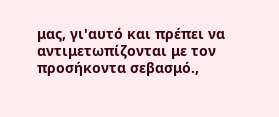μας, γι'αυτό και πρέπει να αντιμετωπίζονται με τον προσήκοντα σεβασμό.,